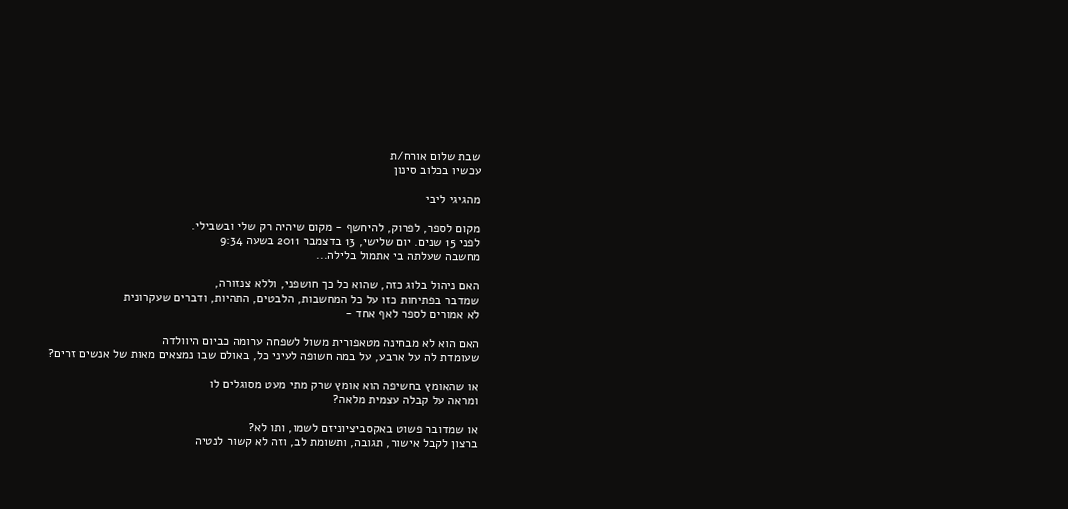שבת שלום אורח/ת
עכשיו בכלוב סינון

מהגיגי ליבי

מקום לספר, לפרוק, להיחשף - מקום שיהיה רק שלי ובשבילי.
לפני 15 שנים. יום שלישי, 13 בדצמבר 2011 בשעה 9:34
מחשבה שעלתה בי אתמול בלילה...

האם ניהול בלוג כזה, שהוא כל כך חושפני, וללא צנזורה,
שמדבר בפתיחות כזו על כל המחשבות, הלבטים, התהיות, ודברים שעקרונית
לא אמורים לספר לאף אחד -

האם הוא לא מבחינה מטאפורית משול לשפחה ערומה כביום היוולדה
שעומדת לה על ארבע, על במה חשופה לעיני כל, באולם שבו נמצאים מאות של אנשים זרים?

או שהאומץ בחשיפה הוא אומץ שרק מתי מעט מסוגלים לו
ומראה על קבלה עצמית מלאה?

או שמדובר פשוט באקסביציוניזם לשמו, ותו לא?
ברצון לקבל אישור, תגובה, ותשומת לב, וזה לא קשור לנטיה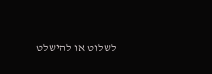לשלוט או להישלט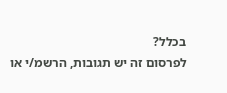בכלל?
לפרסום זה יש תגובות, הרשמ/י או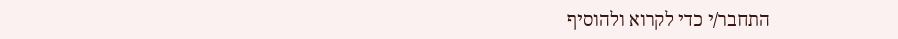התחבר/י כדי לקרוא ולהוסיף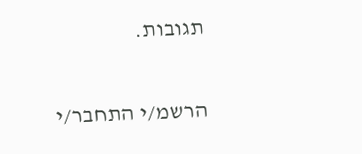תגובות.

הרשמ/י התחבר/י